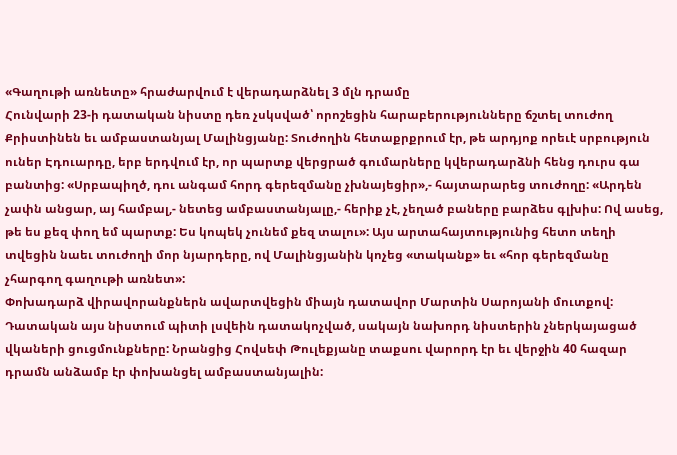«Գաղութի առնետը» հրաժարվում է վերադարձնել 3 մլն դրամը
Հունվարի 23-ի դատական նիստը դեռ չսկսված՝ որոշեցին հարաբերությունները ճշտել տուժող Քրիստինեն եւ ամբաստանյալ Մալինցյանը: Տուժողին հետաքրքրում էր, թե արդյոք որեւէ սրբություն ուներ Էդուարդը, երբ երդվում էր, որ պարտք վերցրած գումարները կվերադարձնի հենց դուրս գա բանտից: «Սրբապիղծ, դու անգամ հորդ գերեզմանը չխնայեցիր»,- հայտարարեց տուժողը: «Արդեն չափն անցար, այ համբալ,- նետեց ամբաստանյալը,- հերիք չէ, չեղած բաները բարձես գլխիս: Ով ասեց, թե ես քեզ փող եմ պարտք: Ես կոպեկ չունեմ քեզ տալու»: Այս արտահայտությունից հետո տեղի տվեցին նաեւ տուժողի մոր նյարդերը, ով Մալինցյանին կոչեց «տականք» եւ «հոր գերեզմանը չհարգող գաղութի առնետ»:
Փոխադարձ վիրավորանքներն ավարտվեցին միայն դատավոր Մարտին Սարոյանի մուտքով: Դատական այս նիստում պիտի լսվեին դատակոչված, սակայն նախորդ նիստերին չներկայացած վկաների ցուցմունքները: Նրանցից Հովսեփ Թուլեքյանը տաքսու վարորդ էր եւ վերջին 40 հազար դրամն անձամբ էր փոխանցել ամբաստանյալին: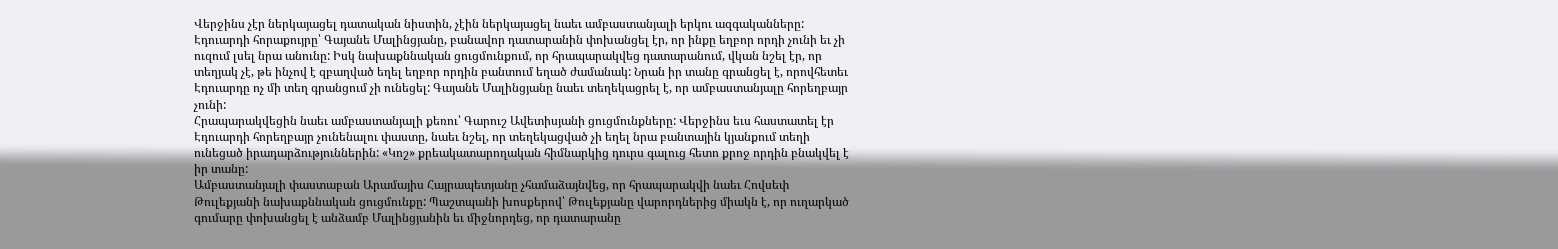Վերջինս չէր ներկայացել դատական նիստին, չէին ներկայացել նաեւ ամբաստանյալի երկու ազգականները: Էդուարդի հորաքույրը՝ Գայանե Մալինցյանը, բանավոր դատարանին փոխանցել էր, որ ինքը եղբոր որդի չունի եւ չի ուզում լսել նրա անունը: Իսկ նախաքննական ցուցմունքում, որ հրապարակվեց դատարանում, վկան նշել էր, որ տեղյակ չէ, թե ինչով է զբաղված եղել եղբոր որդին բանտում եղած ժամանակ: Նրան իր տանը գրանցել է, որովհետեւ Էդուարդը ոչ մի տեղ գրանցում չի ունեցել: Գայանե Մալինցյանը նաեւ տեղեկացրել է, որ ամբաստանյալը հորեղբայր չունի:
Հրապարակվեցին նաեւ ամբաստանյալի քեռու՝ Գարուշ Ավետիսյանի ցուցմունքները: Վերջինս եւս հաստատել էր Էդուարդի հորեղբայր չունենալու փաստը, նաեւ նշել, որ տեղեկացված չի եղել նրա բանտային կյանքում տեղի ունեցած իրադարձություններին: «Կոշ» քրեակատարողական հիմնարկից դուրս գալուց հետո քրոջ որդին բնակվել է իր տանը:
Ամբաստանյալի փաստաբան Արամայիս Հայրապետյանը չհամաձայնվեց, որ հրապարակվի նաեւ Հովսեփ Թուլեքյանի նախաքննական ցուցմունքը: Պաշտպանի խոսքերով՝ Թուլեքյանը վարորդներից միակն է, որ ուղարկած գումարը փոխանցել է անձամբ Մալինցյանին եւ միջնորդեց, որ դատարանը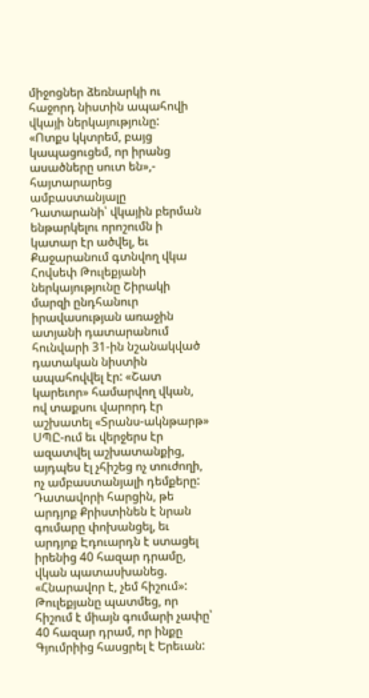միջոցներ ձեռնարկի ու հաջորդ նիստին ապահովի վկայի ներկայությունը:
«Ոտքս կկտրեմ, բայց կապացուցեմ, որ իրանց ասածները սուտ են»,- հայտարարեց ամբաստանյալը
Դատարանի՝ վկային բերման ենթարկելու որոշումն ի կատար էր ածվել, եւ Քաջարանում գտնվող վկա Հովսեփ Թուլեքյանի ներկայությունը Շիրակի մարզի ընդհանուր իրավասության առաջին ատյանի դատարանում հունվարի 31-ին նշանակված դատական նիստին ապահովվել էր: «Շատ կարեւոր» համարվող վկան, ով տաքսու վարորդ էր աշխատել «Տրանս-ակնթարթ» ՍՊԸ-ում եւ վերջերս էր ազատվել աշխատանքից, այդպես էլ չհիշեց ոչ տուժողի, ոչ ամբաստանյալի դեմքերը: Դատավորի հարցին, թե արդյոք Քրիստինեն է նրան գումարը փոխանցել, եւ արդյոք Էդուարդն է ստացել իրենից 40 հազար դրամը, վկան պատասխանեց. «Հնարավոր է, չեմ հիշում»: Թուլեքյանը պատմեց, որ հիշում է միայն գումարի չափը՝ 40 հազար դրամ, որ ինքը Գյումրիից հասցրել է Երեւան: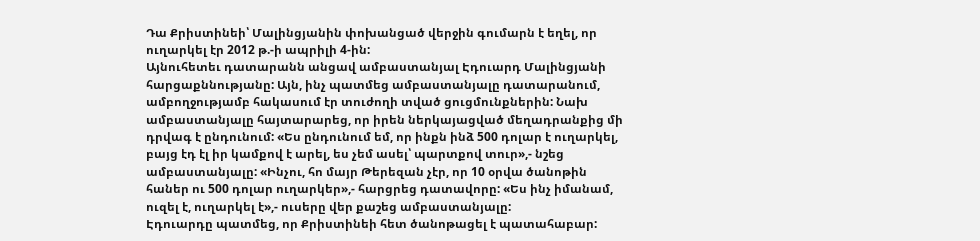Դա Քրիստինեի՝ Մալինցյանին փոխանցած վերջին գումարն է եղել, որ ուղարկել էր 2012 թ.-ի ապրիլի 4-ին:
Այնուհետեւ դատարանն անցավ ամբաստանյալ Էդուարդ Մալինցյանի հարցաքննությանը: Այն, ինչ պատմեց ամբաստանյալը դատարանում, ամբողջությամբ հակասում էր տուժողի տված ցուցմունքներին: Նախ ամբաստանյալը հայտարարեց, որ իրեն ներկայացված մեղադրանքից մի դրվագ է ընդունում: «Ես ընդունում եմ, որ ինքն ինձ 500 դոլար է ուղարկել, բայց էդ էլ իր կամքով է արել, ես չեմ ասել՝ պարտքով տուր»,- նշեց ամբաստանյալը: «Ինչու, հո մայր Թերեզան չէր, որ 10 օրվա ծանոթին հաներ ու 500 դոլար ուղարկեր»,- հարցրեց դատավորը: «Ես ինչ իմանամ, ուզել է, ուղարկել է»,- ուսերը վեր քաշեց ամբաստանյալը:
Էդուարդը պատմեց, որ Քրիստինեի հետ ծանոթացել է պատահաբար: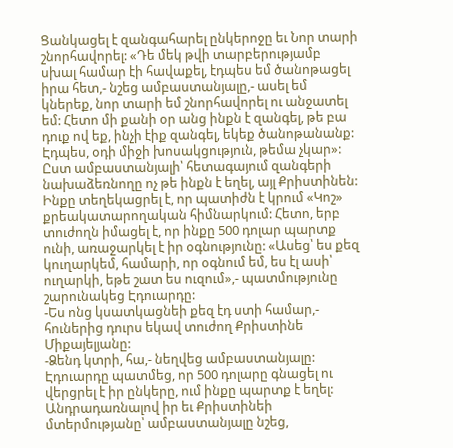Ցանկացել է զանգահարել ընկերոջը եւ Նոր տարի շնորհավորել: «Դե մեկ թվի տարբերությամբ սխալ համար էի հավաքել, էդպես եմ ծանոթացել իրա հետ,- նշեց ամբաստանյալը,- ասել եմ կներեք, նոր տարի եմ շնորհավորել ու անջատել եմ: Հետո մի քանի օր անց ինքն է զանգել, թե բա դուք ով եք, ինչի էիք զանգել, եկեք ծանոթանանք: Էդպես, օդի միջի խոսակցություն, թեմա չկար»: Ըստ ամբաստանյալի՝ հետագայում զանգերի նախաձեռնողը ոչ թե ինքն է եղել, այլ Քրիստինեն: Ինքը տեղեկացրել է, որ պատիժն է կրում «Կոշ» քրեակատարողական հիմնարկում: Հետո, երբ տուժողն իմացել է, որ ինքը 500 դոլար պարտք ունի, առաջարկել է իր օգնությունը: «Ասեց՝ ես քեզ կուղարկեմ, համարի, որ օգնում եմ, ես էլ ասի՝ ուղարկի, եթե շատ ես ուզում»,- պատմությունը շարունակեց Էդուարդը:
-Ես ոնց կսատկացնեի քեզ էդ ստի համար,- հուներից դուրս եկավ տուժող Քրիստինե Միքայելյանը:
-Ձենդ կտրի, հա,- նեղվեց ամբաստանյալը:
Էդուարդը պատմեց, որ 500 դոլարը գնացել ու վերցրել է իր ընկերը, ում ինքը պարտք է եղել: Անդրադառնալով իր եւ Քրիստինեի մտերմությանը՝ ամբաստանյալը նշեց,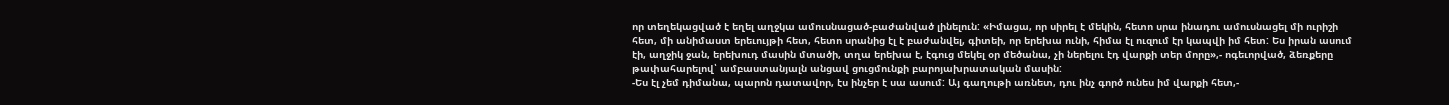որ տեղեկացված է եղել աղջկա ամուսնացած-բաժանված լինելուն: «Իմացա, որ սիրել է մեկին, հետո սրա ինադու ամուսնացել մի ուրիշի հետ, մի անիմաստ երեւույթի հետ, հետո սրանից էլ է բաժանվել, գիտեի, որ երեխա ունի, հիմա էլ ուզում էր կապվի իմ հետ: Ես իրան ասում էի, աղջիկ ջան, երեխուդ մասին մտածի, տղա երեխա է, էգուց մեկել օր մեծանա, չի ներելու էդ վարքի տեր մորը»,- ոգեւորված, ձեռքերը թափահարելով՝ ամբաստանյալն անցավ ցուցմունքի բարոյախրատական մասին:
-Ես էլ չեմ դիմանա, պարոն դատավոր, էս ինչեր է սա ասում: Այ գաղութի առնետ, դու ինչ գործ ունես իմ վարքի հետ,-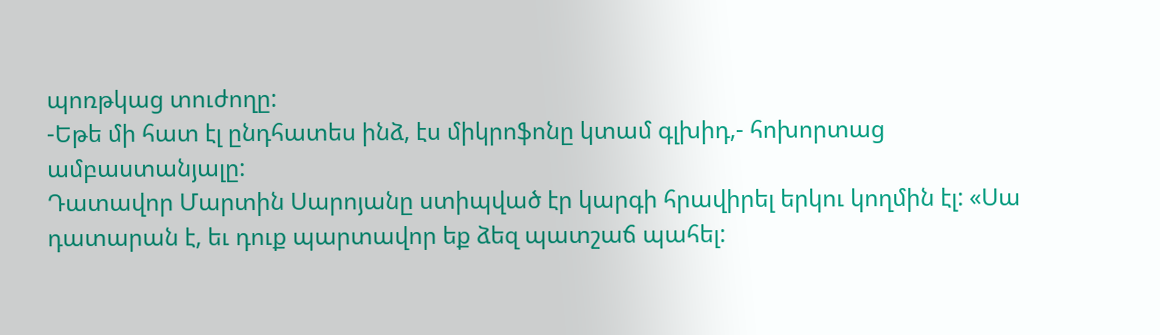պոռթկաց տուժողը:
-Եթե մի հատ էլ ընդհատես ինձ, էս միկրոֆոնը կտամ գլխիդ,- հոխորտաց ամբաստանյալը:
Դատավոր Մարտին Սարոյանը ստիպված էր կարգի հրավիրել երկու կողմին էլ: «Սա դատարան է, եւ դուք պարտավոր եք ձեզ պատշաճ պահել: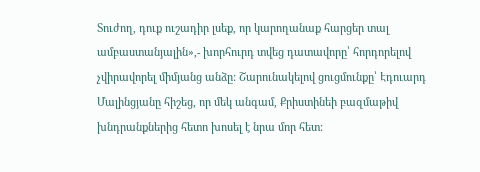Տուժող, դուք ուշադիր լսեք, որ կարողանաք հարցեր տալ ամբաստանյալին»,- խորհուրդ տվեց դատավորը՝ հորդորելով չվիրավորել միմյանց անձը: Շարունակելով ցուցմունքը՝ Էդուարդ Մալինցյանը հիշեց, որ մեկ անգամ, Քրիստինեի բազմաթիվ խնդրանքներից հետո խոսել է նրա մոր հետ: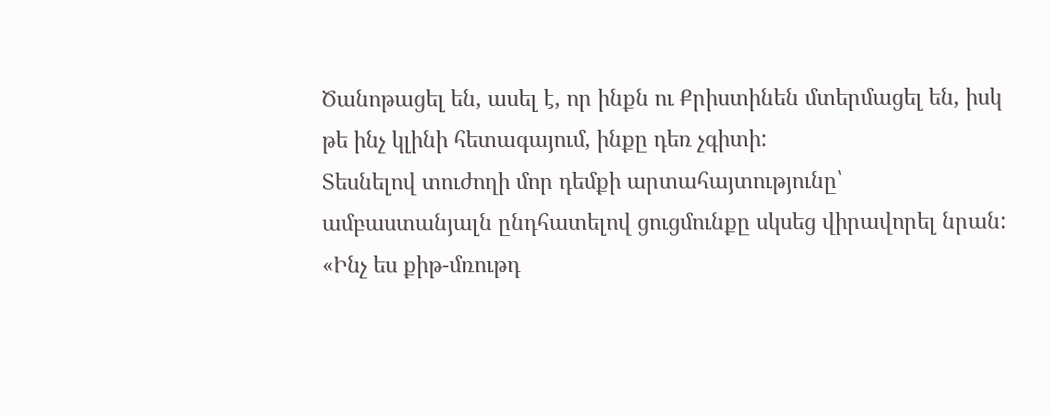Ծանոթացել են, ասել է, որ ինքն ու Քրիստինեն մտերմացել են, իսկ թե ինչ կլինի հետագայում, ինքը դեռ չգիտի:
Տեսնելով տուժողի մոր դեմքի արտահայտությունը՝ ամբաստանյալն ընդհատելով ցուցմունքը սկսեց վիրավորել նրան: «Ինչ ես քիթ-մռութդ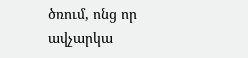ծռում, ոնց որ ավչարկա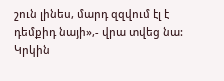շուն լինես, մարդ զզվում էլ է դեմքիդ նայի»,- վրա տվեց նա: Կրկին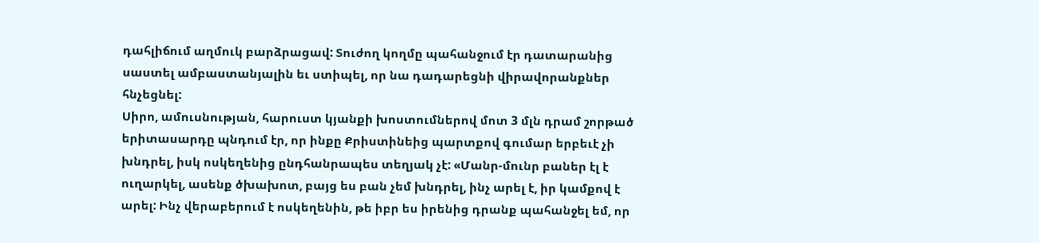դահլիճում աղմուկ բարձրացավ: Տուժող կողմը պահանջում էր դատարանից սաստել ամբաստանյալին եւ ստիպել, որ նա դադարեցնի վիրավորանքներ հնչեցնել:
Սիրո, ամուսնության, հարուստ կյանքի խոստումներով մոտ 3 մլն դրամ շորթած երիտասարդը պնդում էր, որ ինքը Քրիստինեից պարտքով գումար երբեւէ չի խնդրել, իսկ ոսկեղենից ընդհանրապես տեղյակ չէ: «Մանր-մունր բաներ էլ է ուղարկել, ասենք ծխախոտ, բայց ես բան չեմ խնդրել, ինչ արել է, իր կամքով է արել: Ինչ վերաբերում է ոսկեղենին, թե իբր ես իրենից դրանք պահանջել եմ, որ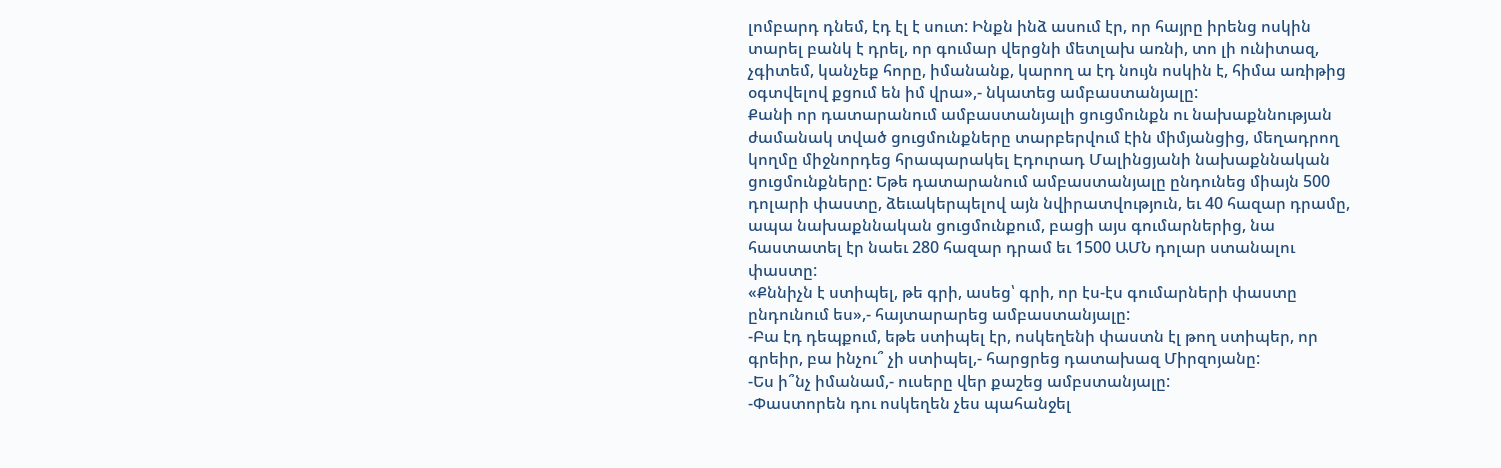լոմբարդ դնեմ, էդ էլ է սուտ: Ինքն ինձ ասում էր, որ հայրը իրենց ոսկին տարել բանկ է դրել, որ գումար վերցնի մետլախ առնի, տո լի ունիտազ, չգիտեմ, կանչեք հորը, իմանանք, կարող ա էդ նույն ոսկին է, հիմա առիթից օգտվելով քցում են իմ վրա»,- նկատեց ամբաստանյալը:
Քանի որ դատարանում ամբաստանյալի ցուցմունքն ու նախաքննության ժամանակ տված ցուցմունքները տարբերվում էին միմյանցից, մեղադրող կողմը միջնորդեց հրապարակել Էդուրադ Մալինցյանի նախաքննական ցուցմունքները: Եթե դատարանում ամբաստանյալը ընդունեց միայն 500 դոլարի փաստը, ձեւակերպելով այն նվիրատվություն, եւ 40 հազար դրամը, ապա նախաքննական ցուցմունքում, բացի այս գումարներից, նա հաստատել էր նաեւ 280 հազար դրամ եւ 1500 ԱՄՆ դոլար ստանալու փաստը:
«Քննիչն է ստիպել, թե գրի, ասեց՝ գրի, որ էս-էս գումարների փաստը ընդունում ես»,- հայտարարեց ամբաստանյալը:
-Բա էդ դեպքում, եթե ստիպել էր, ոսկեղենի փաստն էլ թող ստիպեր, որ գրեիր, բա ինչու՞ չի ստիպել,- հարցրեց դատախազ Միրզոյանը:
-Ես ի՞նչ իմանամ,- ուսերը վեր քաշեց ամբստանյալը:
-Փաստորեն դու ոսկեղեն չես պահանջել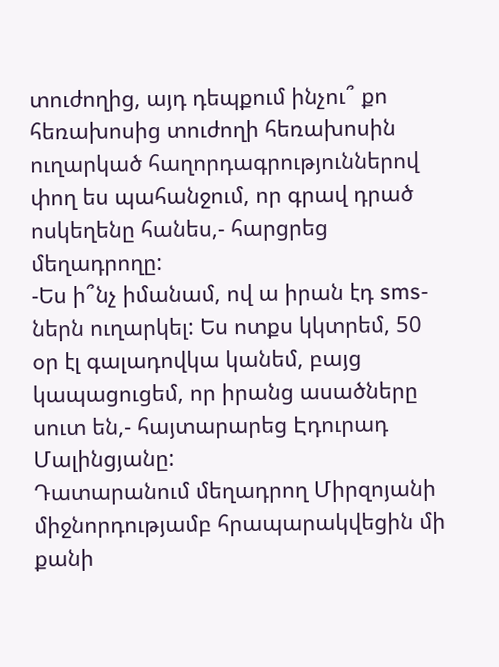տուժողից, այդ դեպքում ինչու՞ քո հեռախոսից տուժողի հեռախոսին ուղարկած հաղորդագրություններով փող ես պահանջում, որ գրավ դրած ոսկեղենը հանես,- հարցրեց մեղադրողը:
-Ես ի՞նչ իմանամ, ով ա իրան էդ sms-ներն ուղարկել: Ես ոտքս կկտրեմ, 50 օր էլ գալադովկա կանեմ, բայց կապացուցեմ, որ իրանց ասածները սուտ են,- հայտարարեց Էդուրադ Մալինցյանը:
Դատարանում մեղադրող Միրզոյանի միջնորդությամբ հրապարակվեցին մի քանի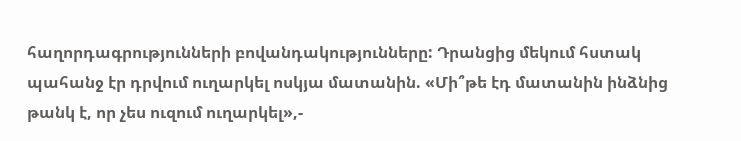հաղորդագրությունների բովանդակությունները: Դրանցից մեկում հստակ պահանջ էր դրվում ուղարկել ոսկյա մատանին. «Մի՞թե էդ մատանին ինձնից թանկ է, որ չես ուզում ուղարկել»,-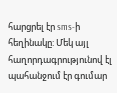հարցրել էր sms-ի հեղինակը: Մեկ այլ հաղորդագրությունով էլ պահանջում էր գումար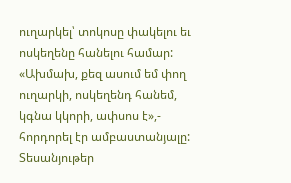ուղարկել՝ տոկոսը փակելու եւ ոսկեղենը հանելու համար: «Ախմախ, քեզ ասում եմ փող ուղարկի, ոսկեղենդ հանեմ, կգնա կկորի, ափսոս է»,- հորդորել էր ամբաստանյալը:
Տեսանյութեր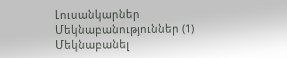Լուսանկարներ
Մեկնաբանություններ (1)
Մեկնաբանել